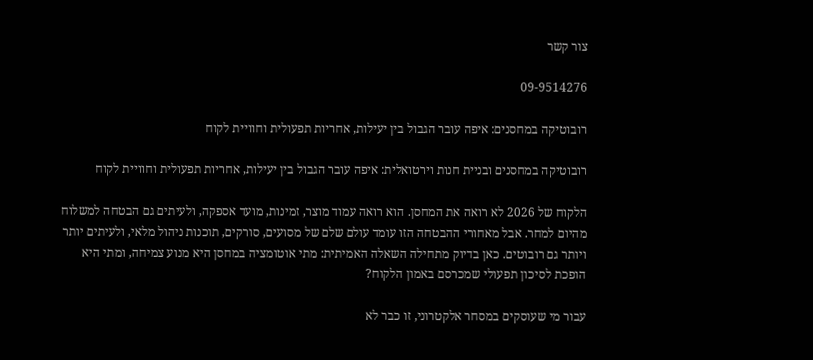צור קשר

09-9514276

רובוטיקה במחסנים: איפה עובר הגבול בין יעילות, אחריות תפעולית וחוויית לקוח

רובוטיקה במחסנים ובניית חנות וירטואלית: איפה עובר הגבול בין יעילות, אחריות תפעולית וחוויית לקוח

הלקוח של 2026 לא רואה את המחסן. הוא רואה עמוד מוצר, זמינות, מועד אספקה, ולעיתים גם הבטחה למשלוח מהיום למחר. אבל מאחורי ההבטחה הזו עומד עולם שלם של מסועים, סורקים, תוכנות ניהול מלאי, ולעיתים יותר ויותר גם רובוטים. כאן בדיוק מתחילה השאלה האמיתית: מתי אוטומציה במחסן היא מנוע צמיחה, ומתי היא הופכת לסיכון תפעולי שמכרסם באמון הלקוח?

עבור מי שעוסקים במסחר אלקטרוני, זו כבר לא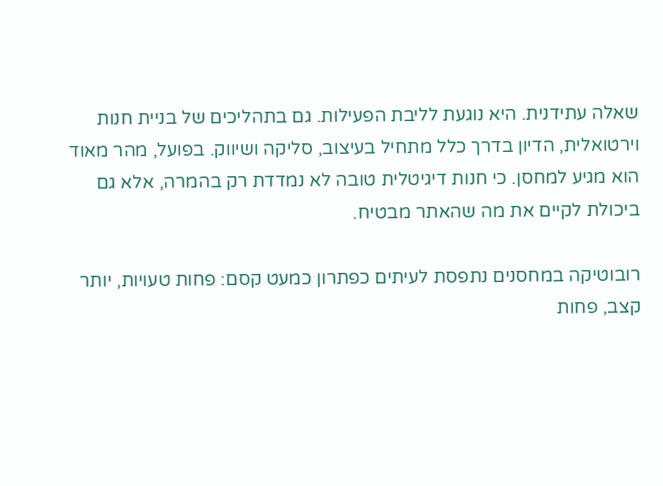שאלה עתידנית. היא נוגעת לליבת הפעילות. גם בתהליכים של בניית חנות וירטואלית, הדיון בדרך כלל מתחיל בעיצוב, סליקה ושיווק. בפועל, מהר מאוד הוא מגיע למחסן. כי חנות דיגיטלית טובה לא נמדדת רק בהמרה, אלא גם ביכולת לקיים את מה שהאתר מבטיח.

רובוטיקה במחסנים נתפסת לעיתים כפתרון כמעט קסם: פחות טעויות, יותר קצב, פחות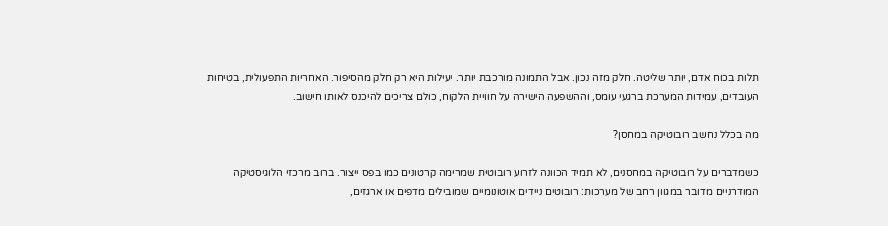תלות בכוח אדם, יותר שליטה. חלק מזה נכון. אבל התמונה מורכבת יותר. יעילות היא רק חלק מהסיפור. האחריות התפעולית, בטיחות העובדים, עמידות המערכת ברגעי עומס, וההשפעה הישירה על חוויית הלקוח, כולם צריכים להיכנס לאותו חישוב.

מה בכלל נחשב רובוטיקה במחסן?

כשמדברים על רובוטיקה במחסנים, לא תמיד הכוונה לזרוע רובוטית שמרימה קרטונים כמו בפס ייצור. ברוב מרכזי הלוגיסטיקה המודרניים מדובר במגוון רחב של מערכות: רובוטים ניידים אוטונומיים שמובילים מדפים או ארגזים,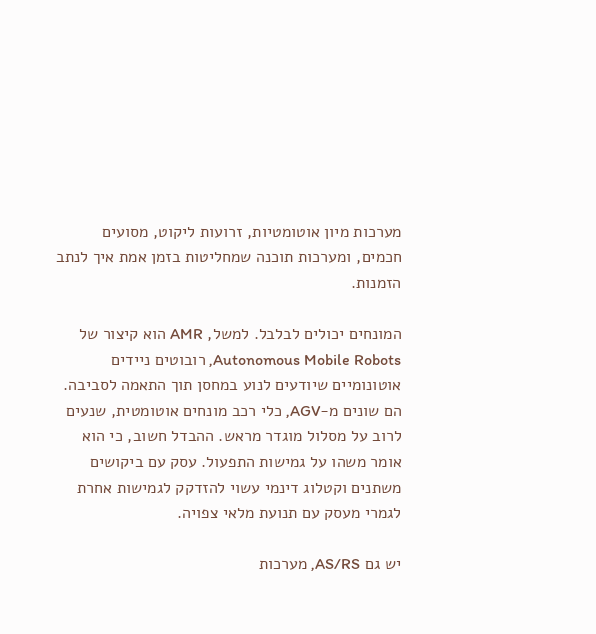מערכות מיון אוטומטיות, זרועות ליקוט, מסועים חכמים, ומערכות תוכנה שמחליטות בזמן אמת איך לנתב הזמנות.

המונחים יכולים לבלבל. למשל, AMR הוא קיצור של Autonomous Mobile Robots, רובוטים ניידים אוטונומיים שיודעים לנוע במחסן תוך התאמה לסביבה. הם שונים מ-AGV, כלי רכב מונחים אוטומטית, שנעים לרוב על מסלול מוגדר מראש. ההבדל חשוב, כי הוא אומר משהו על גמישות התפעול. עסק עם ביקושים משתנים וקטלוג דינמי עשוי להזדקק לגמישות אחרת לגמרי מעסק עם תנועת מלאי צפויה.

יש גם AS/RS, מערכות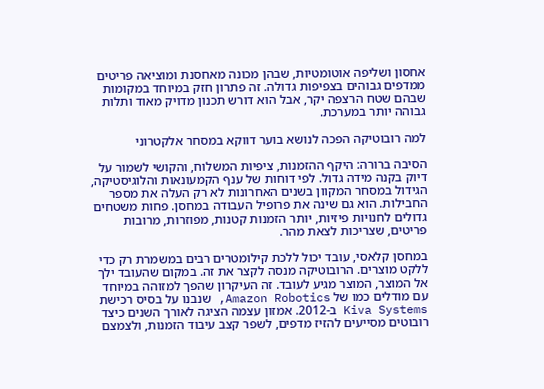אחסון ושליפה אוטומטיות, שבהן מכונה מאחסנת ומוציאה פריטים ממדפים גבוהים בצפיפות גדולה. זה פתרון חזק במיוחד במקומות שבהם שטח הרצפה יקר, אבל הוא דורש תכנון מדויק מאוד ותלות גבוהה יותר במערכת.

למה רובוטיקה הפכה לנושא בוער דווקא במסחר אלקטרוני

הסיבה ברורה: היקף ההזמנות, ציפיות המשלוח, והקושי לשמור על דיוק בקנה מידה גדול. לפי דוחות של ענף הקמעונאות והלוגיסטיקה, הגידול במסחר המקוון בשנים האחרונות לא רק העלה את מספר החבילות. הוא גם שינה את פרופיל העבודה במחסן. פחות משטחים גדולים לחנויות פיזיות, יותר הזמנות קטנות, מפוזרות, מרובות פריטים, שצריכות לצאת מהר.

במחסן קלאסי, עובד יכול ללכת קילומטרים רבים במשמרת רק כדי ללקט מוצרים. הרובוטיקה מנסה לקצר את זה. במקום שהעובד ילך אל המוצר, המוצר מגיע לעובד. זה העיקרון שהפך למזוהה במיוחד עם מודלים כמו של Amazon Robotics, שנבנו על בסיס רכישת Kiva Systems ב-2012. אמזון עצמה הציגה לאורך השנים כיצד רובוטים מסייעים להזיז מדפים, לשפר קצב עיבוד הזמנות, ולצמצם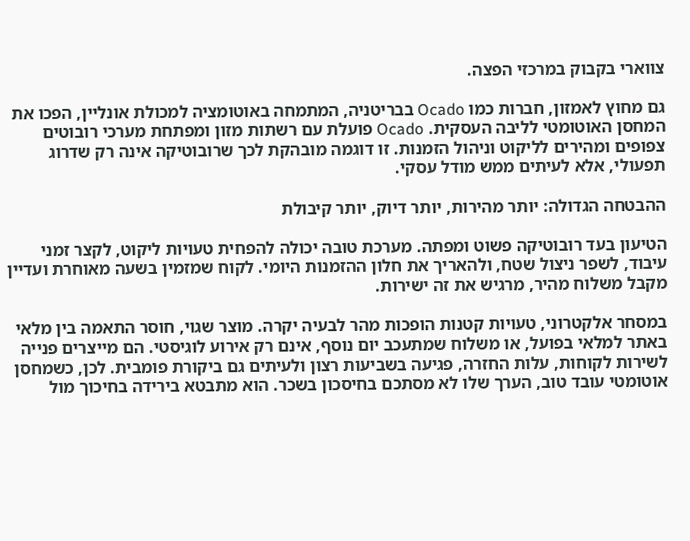צווארי בקבוק במרכזי הפצה.

גם מחוץ לאמזון, חברות כמו Ocado בבריטניה, המתמחה באוטומציה למכולת אונליין, הפכו את המחסן האוטומטי לליבה העסקית. Ocado פועלת עם רשתות מזון ומפתחת מערכי רובוטים צפופים ומהירים לליקוט וניהול הזמנות. זו דוגמה מובהקת לכך שרובוטיקה אינה רק שדרוג תפעולי, אלא לעיתים ממש מודל עסקי.

ההבטחה הגדולה: יותר מהירות, יותר דיוק, יותר קיבולת

הטיעון בעד רובוטיקה פשוט ומפתה. מערכת טובה יכולה להפחית טעויות ליקוט, לקצר זמני עיבוד, לשפר ניצול שטח, ולהאריך את חלון ההזמנות היומי. לקוח שמזמין בשעה מאוחרת ועדיין מקבל משלוח מהיר, מרגיש את זה ישירות.

במסחר אלקטרוני, טעויות קטנות הופכות מהר לבעיה יקרה. מוצר שגוי, חוסר התאמה בין מלאי באתר למלאי בפועל, או משלוח שמתעכב יום נוסף, אינם רק אירוע לוגיסטי. הם מייצרים פנייה לשירות לקוחות, עלות החזרה, פגיעה בשביעות רצון ולעיתים גם ביקורת פומבית. לכן, כשמחסן אוטומטי עובד טוב, הערך שלו לא מסתכם בחיסכון בשכר. הוא מתבטא בירידה בחיכוך מול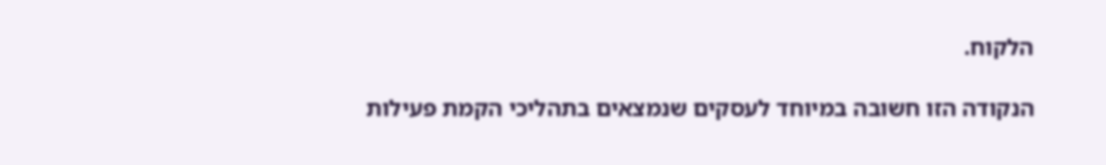הלקוח.

הנקודה הזו חשובה במיוחד לעסקים שנמצאים בתהליכי הקמת פעילות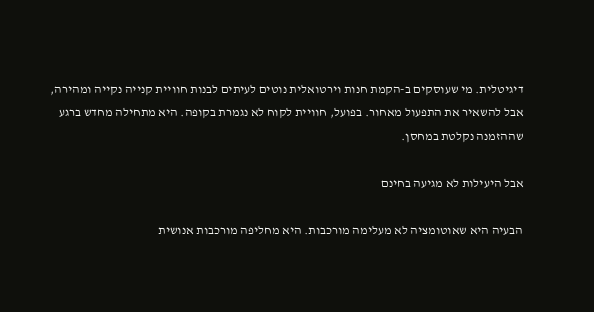דיגיטלית. מי שעוסקים ב-הקמת חנות וירטואלית נוטים לעיתים לבנות חוויית קנייה נקייה ומהירה, אבל להשאיר את התפעול מאחור. בפועל, חוויית לקוח לא נגמרת בקופה. היא מתחילה מחדש ברגע שההזמנה נקלטת במחסן.

אבל היעילות לא מגיעה בחינם

הבעיה היא שאוטומציה לא מעלימה מורכבות. היא מחליפה מורכבות אנושית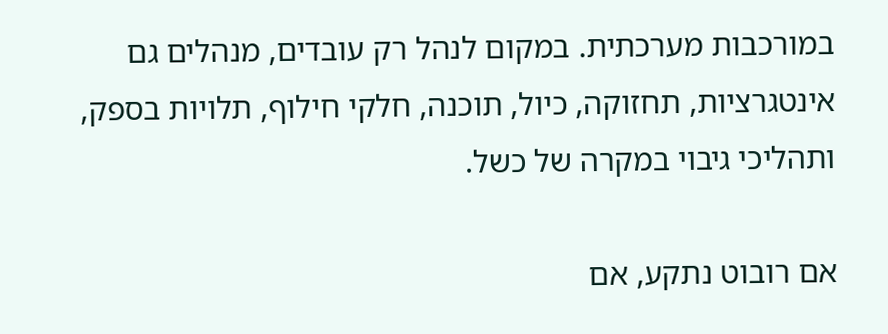במורכבות מערכתית. במקום לנהל רק עובדים, מנהלים גם אינטגרציות, תחזוקה, כיול, תוכנה, חלקי חילוף, תלויות בספק, ותהליכי גיבוי במקרה של כשל.

אם רובוט נתקע, אם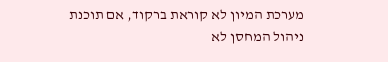מערכת המיון לא קוראת ברקוד, אם תוכנת ניהול המחסן לא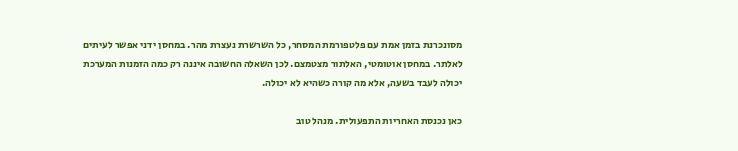מסונכרנת בזמן אמת עם פלטפורמת המסחר, כל השרשרת נעצרת מהר. במחסן ידני אפשר לעיתים לאלתר. במחסן אוטומטי, האלתור מצטמצם. לכן השאלה החשובה איננה רק כמה הזמנות המערכת יכולה לעבד בשעה, אלא מה קורה כשהיא לא יכולה.

כאן נכנסת האחריות התפעולית. מנהל טוב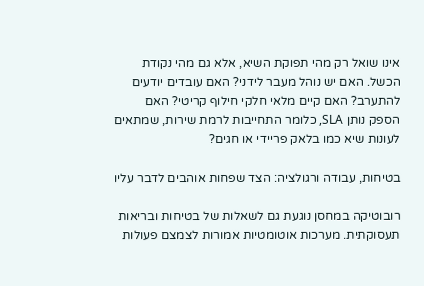אינו שואל רק מהי תפוקת השיא, אלא גם מהי נקודת הכשל. האם יש נוהל מעבר לידני? האם עובדים יודעים להתערב? האם קיים מלאי חלקי חילוף קריטי? האם הספק נותן SLA, כלומר התחייבות לרמת שירות, שמתאים לעונות שיא כמו בלאק פריידי או חגים?

בטיחות, עבודה ורגולציה: הצד שפחות אוהבים לדבר עליו

רובוטיקה במחסן נוגעת גם לשאלות של בטיחות ובריאות תעסוקתית. מערכות אוטומטיות אמורות לצמצם פעולות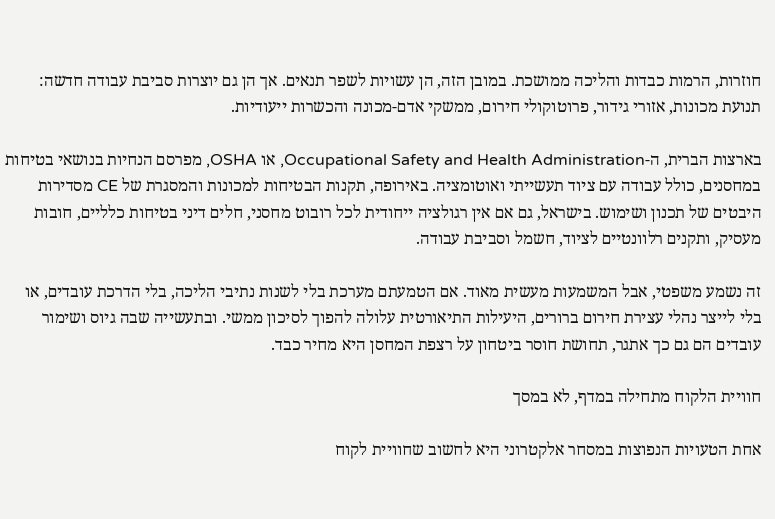חוזרות, הרמות כבדות והליכה ממושכת. במובן הזה, הן עשויות לשפר תנאים. אך הן גם יוצרות סביבת עבודה חדשה: תנועת מכונות, אזורי גידור, פרוטוקולי חירום, ממשקי אדם-מכונה והכשרות ייעודיות.

בארצות הברית, ה-Occupational Safety and Health Administration, או OSHA, מפרסם הנחיות בנושאי בטיחות במחסנים, כולל עבודה עם ציוד תעשייתי ואוטומציה. באירופה, תקנות הבטיחות למכונות והמסגרת של CE מסדירות היבטים של תכנון ושימוש. בישראל, גם אם אין רגולציה ייחודית לכל רובוט מחסני, חלים דיני בטיחות כלליים, חובות מעסיק, ותקנים רלוונטיים לציוד, חשמל וסביבת עבודה.

זה נשמע משפטי, אבל המשמעות מעשית מאוד. אם הטמעתם מערכת בלי לשנות נתיבי הליכה, בלי הדרכת עובדים, או בלי לייצר נהלי עצירת חירום ברורים, היעילות התיאורטית עלולה להפוך לסיכון ממשי. ובתעשייה שבה גיוס ושימור עובדים הם גם כך אתגר, תחושת חוסר ביטחון על רצפת המחסן היא מחיר כבד.

חוויית הלקוח מתחילה במדף, לא במסך

אחת הטעויות הנפוצות במסחר אלקטרוני היא לחשוב שחוויית לקוח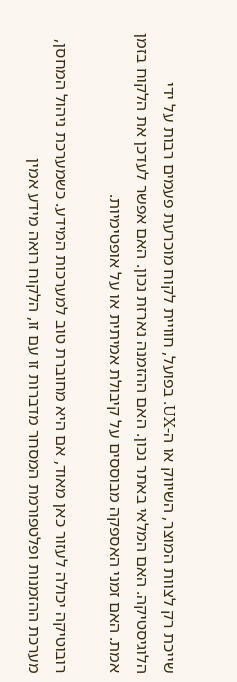שייכת רק לצוות המוצר, השיווק או ה-UX. בפועל, חוויית לקוח מוכרעת פעמים רבות על ידי הלוגיסטיקה. האם המלאי באתר נכון. האם ההזמנה נארזת נכון. האם אפשר לעדכן את הלקוח בזמן אמת. האם זמני האספקה מבוססים על קיבולת אמיתית או על אופטימיות.

רובוטיקה יכולה לעזור כאן מאוד, אם היא מחוברת טוב למערכות המידע. כשמערכת ניהול המחסן, מערכת ההזמנות ופלטפורמת המסחר מדברות זו עם זו, הלקוח רואה מידע אמין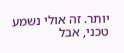יותר. זה אולי נשמע טכני, אבל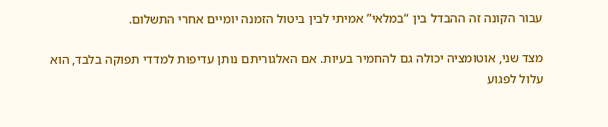עבור הקונה זה ההבדל בין “במלאי” אמיתי לבין ביטול הזמנה יומיים אחרי התשלום.

מצד שני, אוטומציה יכולה גם להחמיר בעיות. אם האלגוריתם נותן עדיפות למדדי תפוקה בלבד, הוא עלול לפגוע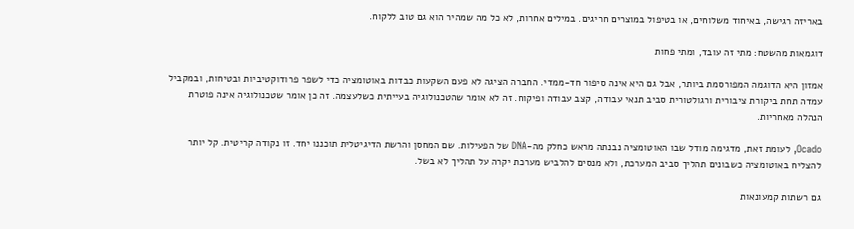באריזה רגישה, באיחוד משלוחים, או בטיפול במוצרים חריגים. במילים אחרות, לא כל מה שמהיר הוא גם טוב ללקוח.

דוגמאות מהשטח: מתי זה עובד, ומתי פחות

אמזון היא הדוגמה המפורסמת ביותר, אבל גם היא אינה סיפור חד-ממדי. החברה הציגה לא פעם השקעות כבדות באוטומציה כדי לשפר פרודוקטיביות ובטיחות, ובמקביל עמדה תחת ביקורת ציבורית ורגולטורית סביב תנאי עבודה, קצב עבודה ופיקוח. זה לא אומר שהטכנולוגיה בעייתית כשלעצמה. זה כן אומר שטכנולוגיה אינה פוטרת הנהלה מאחריות.

Ocado, לעומת זאת, מדגימה מודל שבו האוטומציה נבנתה מראש כחלק מה-DNA של הפעילות. שם המחסן והרשת הדיגיטלית תוכננו יחד. זו נקודה קריטית. קל יותר להצליח באוטומציה כשבונים תהליך סביב המערכת, ולא מנסים להלביש מערכת יקרה על תהליך לא בשל.

גם רשתות קמעונאות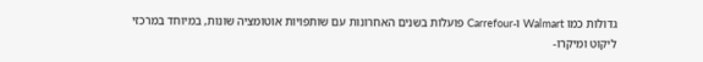גדולות כמו Walmart ו-Carrefour פועלות בשנים האחרונות עם שותפויות אוטומציה שונות, במיוחד במרכזי ליקוט ומיקרו-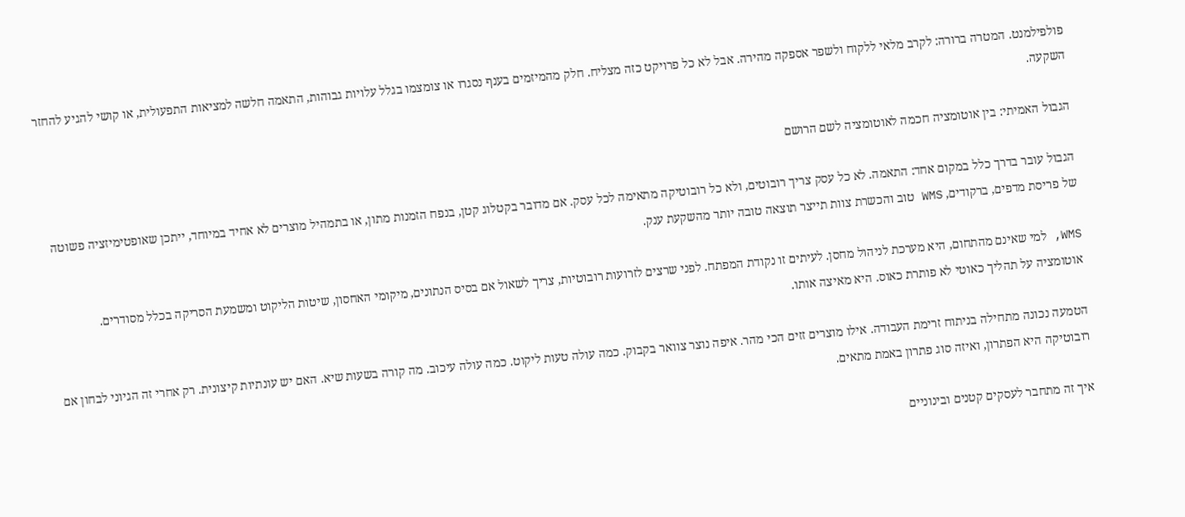פולפילמנט. המטרה ברורה: לקרב מלאי ללקוח ולשפר אספקה מהירה. אבל לא כל פרויקט כזה מצליח. חלק מהמיזמים בענף נסגרו או צומצמו בגלל עלויות גבוהות, התאמה חלשה למציאות התפעולית, או קושי להגיע להחזר השקעה.

הגבול האמיתי: בין אוטומציה חכמה לאוטומציה לשם הרושם

הגבול עובר בדרך כלל במקום אחד: התאמה. לא כל עסק צריך רובוטים, ולא כל רובוטיקה מתאימה לכל עסק. אם מדובר בקטלוג קטן, בנפח הזמנות מתון, או בתמהיל מוצרים לא אחיד במיוחד, ייתכן שאופטימיזציה פשוטה של פריסת מדפים, ברקודים, WMS טוב והכשרת צוות תייצר תוצאה טובה יותר מהשקעת ענק.

WMS, למי שאינם מהתחום, היא מערכת לניהול מחסן. לעיתים זו נקודת המפתח. לפני שרצים לזרועות רובוטיות, צריך לשאול אם בסיס הנתונים, מיקומי האחסון, שיטות הליקוט ומשמעת הסריקה בכלל מסודרים. אוטומציה על תהליך כאוטי לא פותרת כאוס. היא מאיצה אותו.

הטמעה נכונה מתחילה בניתוח זרימת העבודה. אילו מוצרים זזים הכי מהר. איפה נוצר צוואר בקבוק. כמה עולה טעות ליקוט. כמה עולה עיכוב. מה קורה בשעות שיא. האם יש עונתיות קיצונית. רק אחרי זה הגיוני לבחון אם רובוטיקה היא הפתרון, ואיזה סוג פתרון באמת מתאים.

איך זה מתחבר לעסקים קטנים ובינוניים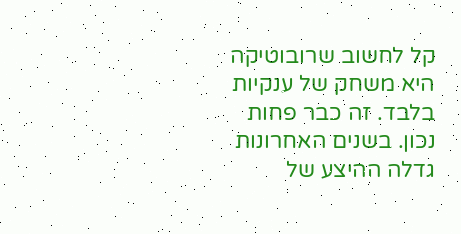קל לחשוב שרובוטיקה היא משחק של ענקיות בלבד. זה כבר פחות נכון. בשנים האחרונות גדלה ההיצע של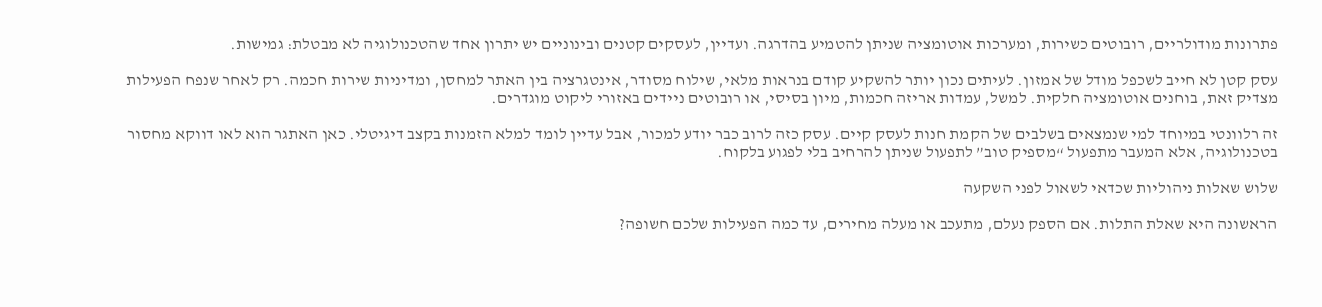פתרונות מודולריים, רובוטים כשירות, ומערכות אוטומציה שניתן להטמיע בהדרגה. ועדיין, לעסקים קטנים ובינוניים יש יתרון אחד שהטכנולוגיה לא מבטלת: גמישות.

עסק קטן לא חייב לשכפל מודל של אמזון. לעיתים נכון יותר להשקיע קודם בנראות מלאי, שילוח מסודר, אינטגרציה בין האתר למחסן, ומדיניות שירות חכמה. רק לאחר שנפח הפעילות מצדיק זאת, בוחנים אוטומציה חלקית. למשל, עמדות אריזה חכמות, מיון בסיסי, או רובוטים ניידים באזורי ליקוט מוגדרים.

זה רלוונטי במיוחד למי שנמצאים בשלבים של הקמת חנות לעסק קיים. עסק כזה לרוב כבר יודע למכור, אבל עדיין לומד למלא הזמנות בקצב דיגיטלי. כאן האתגר הוא לאו דווקא מחסור בטכנולוגיה, אלא המעבר מתפעול “מספיק טוב” לתפעול שניתן להרחיב בלי לפגוע בלקוח.

שלוש שאלות ניהוליות שכדאי לשאול לפני השקעה

הראשונה היא שאלת התלות. אם הספק נעלם, מתעכב או מעלה מחירים, עד כמה הפעילות שלכם חשופה?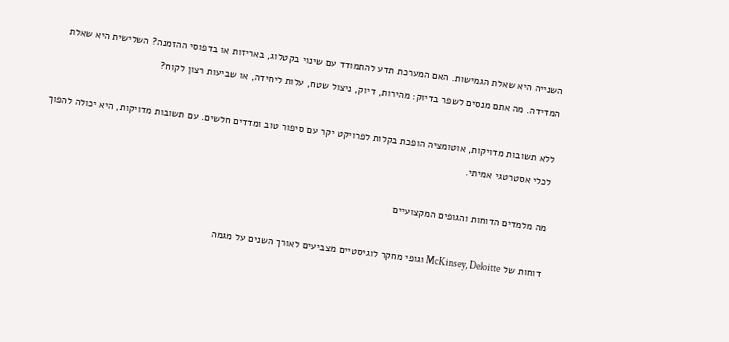השנייה היא שאלת הגמישות. האם המערכת תדע להתמודד עם שינוי בקטלוג, באריזות או בדפוסי ההזמנה? השלישית היא שאלת המדידה. מה אתם מנסים לשפר בדיוק: מהירות, דיוק, ניצול שטח, עלות ליחידה, או שביעות רצון לקוח?

ללא תשובות מדויקות, אוטומציה הופכת בקלות לפרויקט יקר עם סיפור טוב ומדדים חלשים. עם תשובות מדויקות, היא יכולה להפוך לכלי אסטרטגי אמיתי.

מה מלמדים הדוחות והגופים המקצועיים

דוחות של McKinsey, Deloitte וגופי מחקר לוגיסטיים מצביעים לאורך השנים על מגמה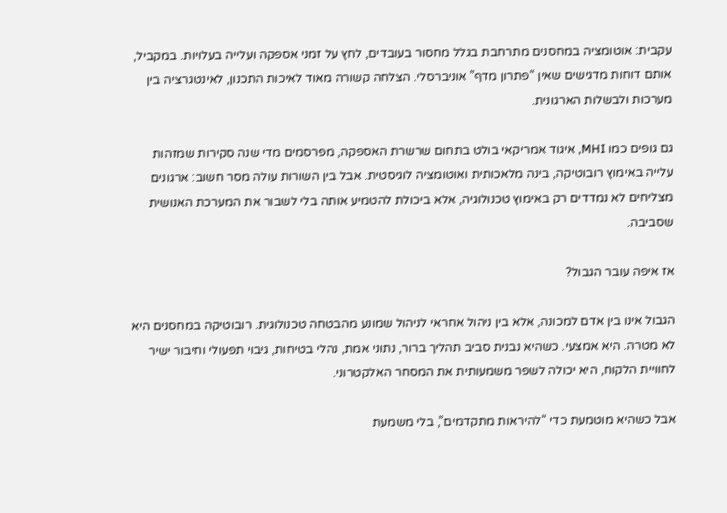עקבית: אוטומציה במחסנים מתרחבת בגלל מחסור בעובדים, לחץ על זמני אספקה ועלייה בעלויות. במקביל, אותם דוחות מדגישים שאין “פתרון מדף” אוניברסלי. הצלחה קשורה מאוד לאיכות התכנון, לאינטגרציה בין מערכות ולבשלות הארגונית.

גם גופים כמו MHI, איגוד אמריקאי בולט בתחום שרשרת האספקה, מפרסמים מדי שנה סקירות שמזהות עלייה באימוץ רובוטיקה, בינה מלאכותית ואוטומציה לוגיסטית. אבל בין השורות עולה מסר חשוב: ארגונים מצליחים לא נמדדים רק באימוץ טכנולוגיה, אלא ביכולת להטמיע אותה בלי לשבור את המערכת האנושית שסביבה.

אז איפה עובר הגבול?

הגבול אינו בין אדם למכונה, אלא בין ניהול אחראי לניהול שמונע מהבטחה טכנולוגית. רובוטיקה במחסנים היא לא מטרה. היא אמצעי. כשהיא נבנית סביב תהליך ברור, נתוני אמת, נהלי בטיחות, גיבוי תפעולי וחיבור ישיר לחוויית הלקוח, היא יכולה לשפר משמעותית את המסחר האלקטרוני.

אבל כשהיא מוטמעת כדי “להיראות מתקדמים”, בלי משמעת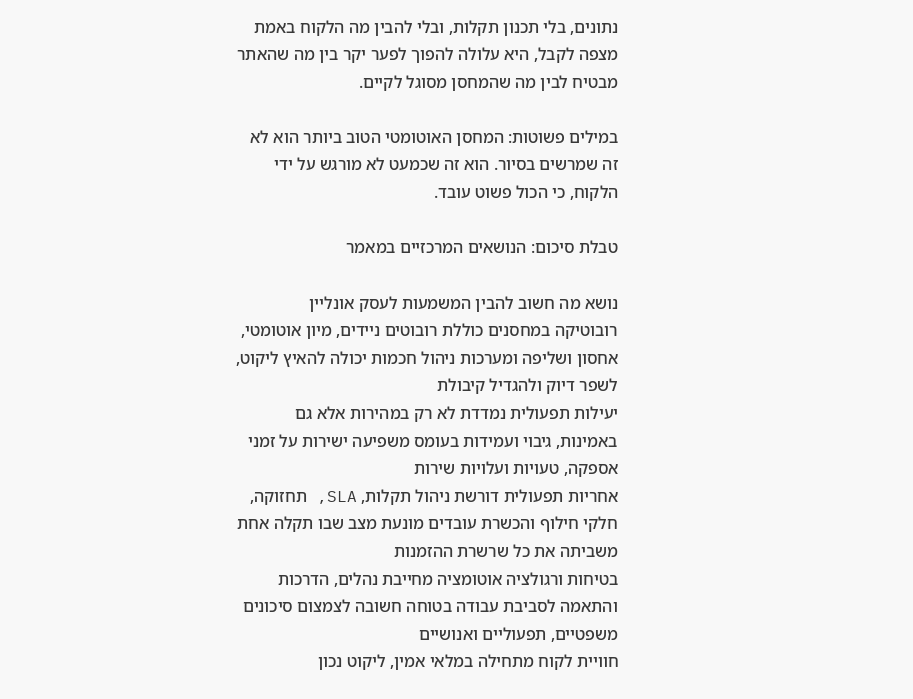נתונים, בלי תכנון תקלות, ובלי להבין מה הלקוח באמת מצפה לקבל, היא עלולה להפוך לפער יקר בין מה שהאתר מבטיח לבין מה שהמחסן מסוגל לקיים.

במילים פשוטות: המחסן האוטומטי הטוב ביותר הוא לא זה שמרשים בסיור. הוא זה שכמעט לא מורגש על ידי הלקוח, כי הכול פשוט עובד.

טבלת סיכום: הנושאים המרכזיים במאמר

נושא מה חשוב להבין המשמעות לעסק אונליין
רובוטיקה במחסנים כוללת רובוטים ניידים, מיון אוטומטי, אחסון ושליפה ומערכות ניהול חכמות יכולה להאיץ ליקוט, לשפר דיוק ולהגדיל קיבולת
יעילות תפעולית נמדדת לא רק במהירות אלא גם באמינות, גיבוי ועמידות בעומס משפיעה ישירות על זמני אספקה, טעויות ועלויות שירות
אחריות תפעולית דורשת ניהול תקלות, SLA, תחזוקה, חלקי חילוף והכשרת עובדים מונעת מצב שבו תקלה אחת משביתה את כל שרשרת ההזמנות
בטיחות ורגולציה אוטומציה מחייבת נהלים, הדרכות והתאמה לסביבת עבודה בטוחה חשובה לצמצום סיכונים משפטיים, תפעוליים ואנושיים
חוויית לקוח מתחילה במלאי אמין, ליקוט נכון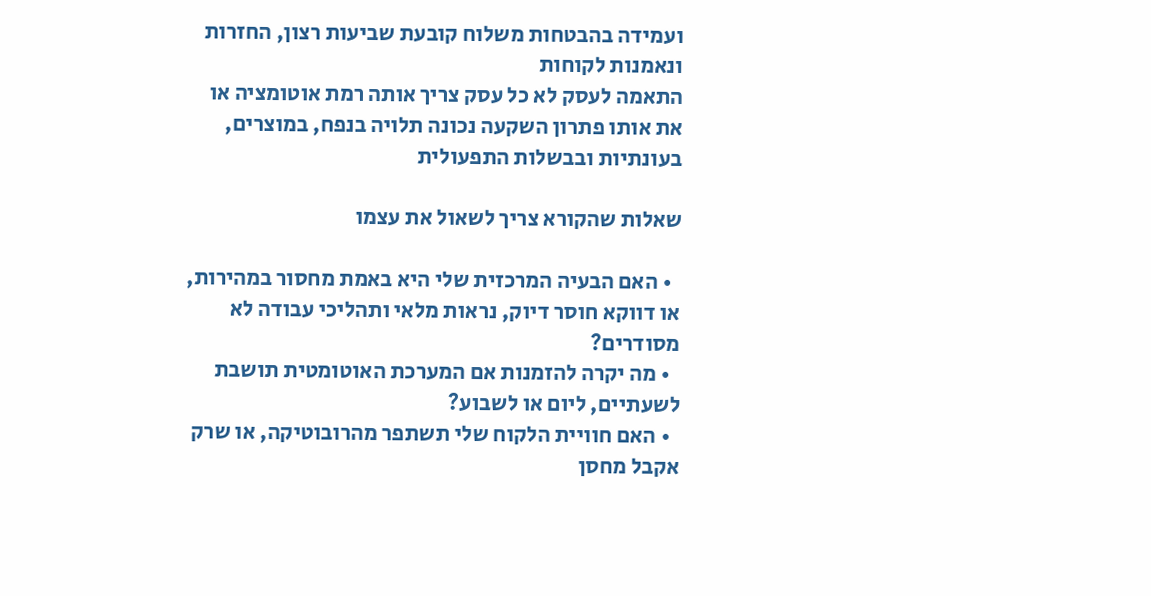ועמידה בהבטחות משלוח קובעת שביעות רצון, החזרות ונאמנות לקוחות
התאמה לעסק לא כל עסק צריך אותה רמת אוטומציה או את אותו פתרון השקעה נכונה תלויה בנפח, במוצרים, בעונתיות ובבשלות התפעולית

שאלות שהקורא צריך לשאול את עצמו

  • האם הבעיה המרכזית שלי היא באמת מחסור במהירות, או דווקא חוסר דיוק, נראות מלאי ותהליכי עבודה לא מסודרים?
  • מה יקרה להזמנות אם המערכת האוטומטית תושבת לשעתיים, ליום או לשבוע?
  • האם חוויית הלקוח שלי תשתפר מהרובוטיקה, או שרק אקבל מחסן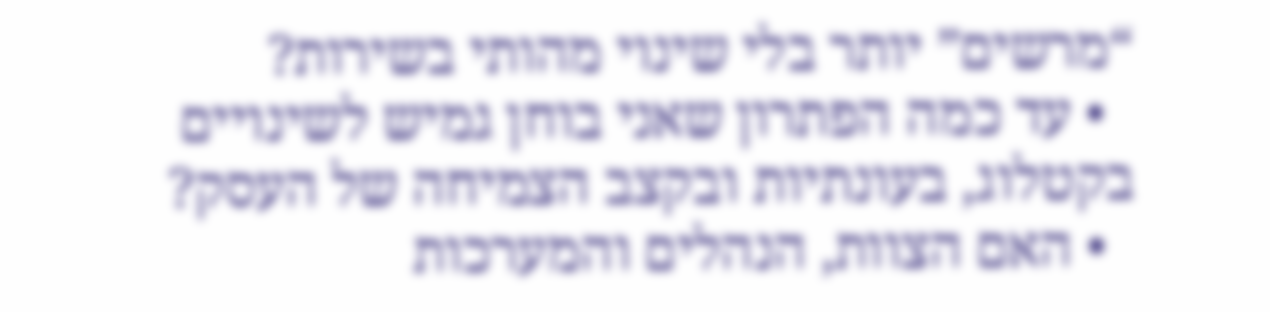“מרשים” יותר בלי שינוי מהותי בשירות?
  • עד כמה הפתרון שאני בוחן גמיש לשינויים בקטלוג, בעונתיות ובקצב הצמיחה של העסק?
  • האם הצוות, הנהלים והמערכות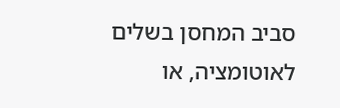סביב המחסן בשלים לאוטומציה, או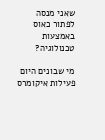שאני מנסה לפתור כאוס באמצעות טכנולוגיה?

מי שבונים היום פעילות איקומרס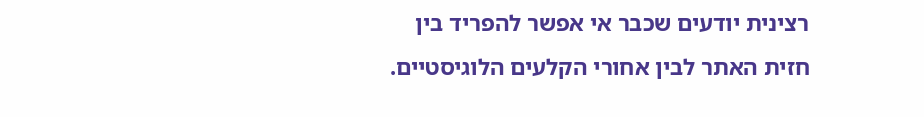רצינית יודעים שכבר אי אפשר להפריד בין חזית האתר לבין אחורי הקלעים הלוגיסטיים.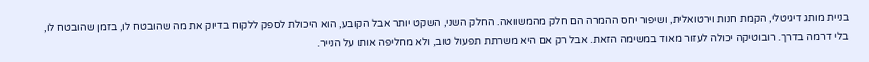בניית מותג דיגיטלי, הקמת חנות וירטואלית, ושיפור יחס ההמרה הם חלק מהמשוואה. החלק השני, השקט יותר אבל הקובע, הוא היכולת לספק ללקוח בדיוק את מה שהובטח לו, בזמן שהובטח לו, בלי דרמה בדרך. רובוטיקה יכולה לעזור מאוד במשימה הזאת. אבל רק אם היא משרתת תפעול טוב, ולא מחליפה אותו על הנייר.